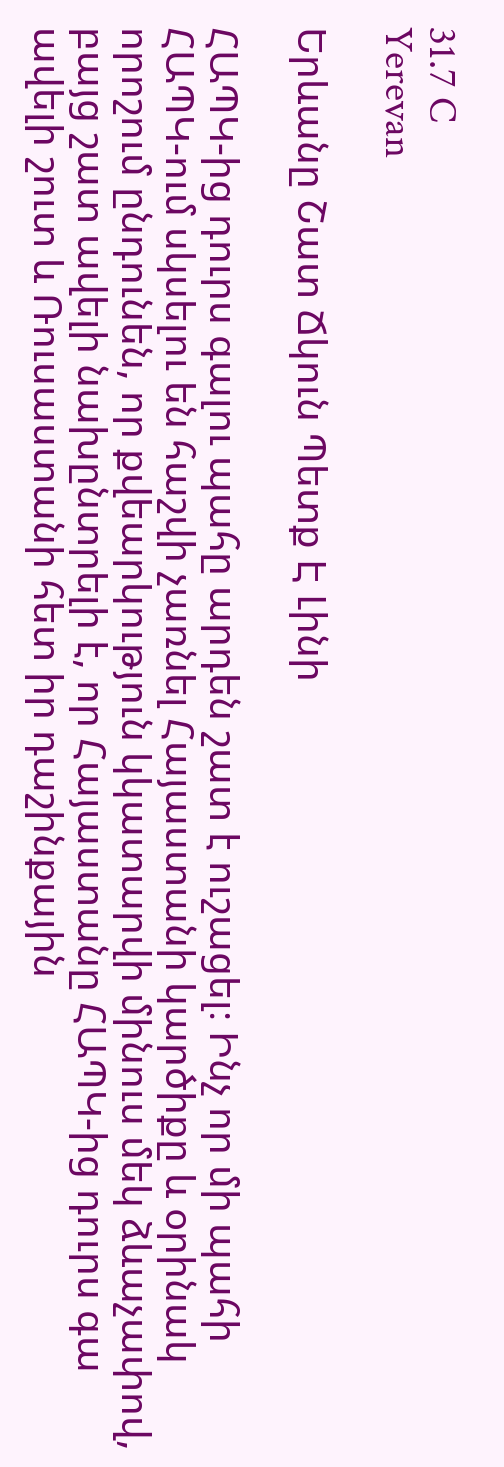31.7 C
Yerevan

Երևանը Շատ Ճկուն Պետք Է Լինի

ՀԱՊԿ-ից դուրս գալու պահը արդեն շատ է ուշացել։ Ինչ որ մի պահի ՀԱՊԿ-ում սկսելու են հաշվի չառնել Հայաստանի կարծիքը և օրինակ որոշում ընդունեն, որ քվեարկություն կկատարվի մինուս մեկ ձևաչափով, բայց շատ ավելի նախընտրելի է, որ Հայաստանը ՀԱՊԿ-ից դուրս գա ավելի շուտ և Ռուսաստանի հետ իր դաշինքային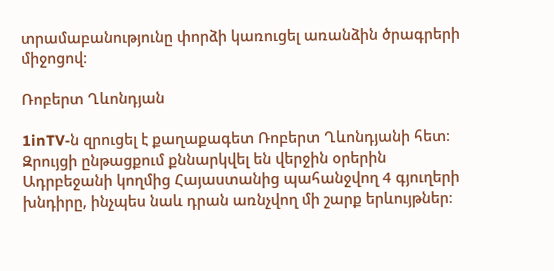տրամաբանությունը փորձի կառուցել առանձին ծրագրերի միջոցով։

Ռոբերտ Ղևոնդյան

1inTV‑ն զրուցել է քաղաքագետ Ռոբերտ Ղևոնդյանի հետ։ Զրույցի ընթացքում քննարկվել են վերջին օրերին Ադրբեջանի կողմից Հայաստանից պահանջվող 4 գյուղերի խնդիրը, ինչպես նաև դրան առնչվող մի շարք երևույթներ։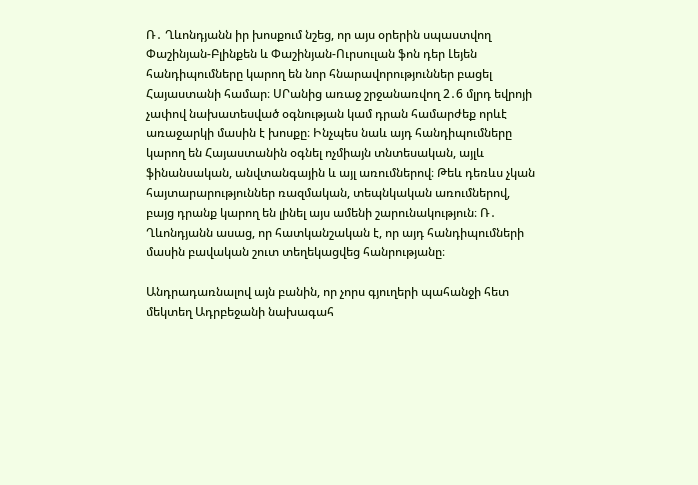Ռ․ Ղևոնդյանն իր խոսքում նշեց, որ այս օրերին սպաստվող Փաշինյան-Բլինքեն և Փաշինյան-Ուրսուլան ֆոն դեր Լեյեն հանդիպումները կարող են նոր հնարավորություններ բացել Հայաստանի համար։ ՍՐանից առաջ շրջանառվող 2․6 մլրդ եվրոյի չափով նախատեսված օգնության կամ դրան համարժեք որևէ առաջարկի մասին է խոսքը։ Ինչպես նաև այդ հանդիպումները կարող են Հայաստանին օգնել ոչմիայն տնտեսական, այլև ֆինանսական, անվտանգային և այլ առումներով։ Թեև դեռևս չկան հայտարարություններ ռազմական, տեպնկական առումներով, բայց դրանք կարող են լինել այս ամենի շարունակություն։ Ռ․ Ղևոնդյանն ասաց, որ հատկանշական է, որ այդ հանդիպումների մասին բավական շուտ տեղեկացվեց հանրությանը։

Անդրադառնալով այն բանին, որ չորս գյուղերի պահանջի հետ մեկտեղ Ադրբեջանի նախագահ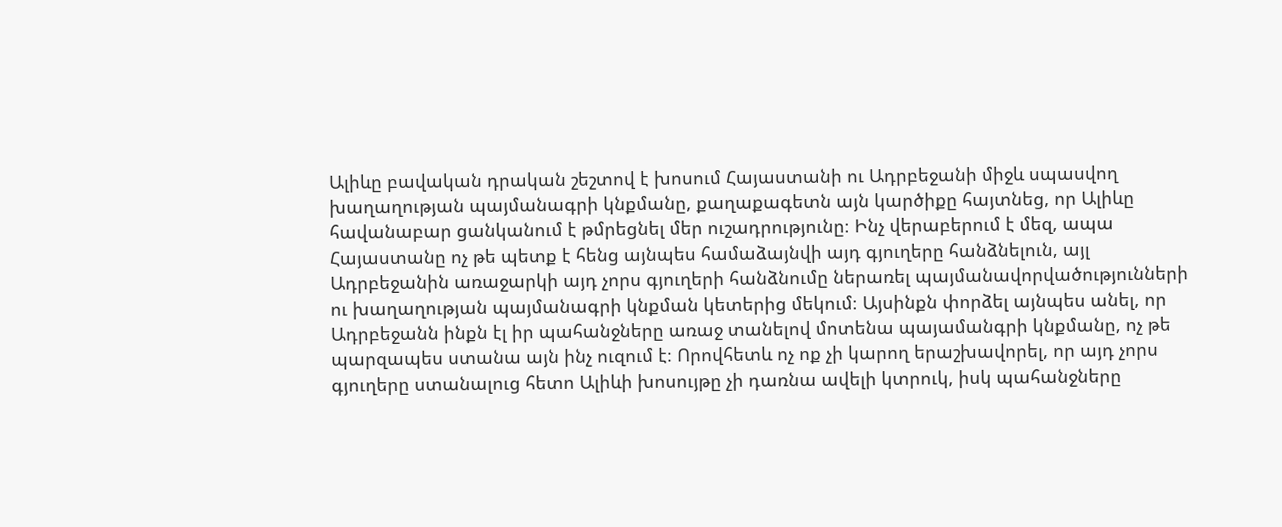Ալիևը բավական դրական շեշտով է խոսում Հայաստանի ու Ադրբեջանի միջև սպասվող խաղաղության պայմանագրի կնքմանը, քաղաքագետն այն կարծիքը հայտնեց, որ Ալիևը հավանաբար ցանկանում է թմրեցնել մեր ուշադրությունը։ Ինչ վերաբերում է մեզ, ապա Հայաստանը ոչ թե պետք է հենց այնպես համաձայնվի այդ գյուղերը հանձնելուն, այլ Ադրբեջանին առաջարկի այդ չորս գյուղերի հանձնումը ներառել պայմանավորվածությունների ու խաղաղության պայմանագրի կնքման կետերից մեկում։ Այսինքն փորձել այնպես անել, որ Ադրբեջանն ինքն էլ իր պահանջները առաջ տանելով մոտենա պայամանգրի կնքմանը, ոչ թե պարզապես ստանա այն ինչ ուզում է։ Որովհետև ոչ ոք չի կարող երաշխավորել, որ այդ չորս գյուղերը ստանալուց հետո Ալիևի խոսույթը չի դառնա ավելի կտրուկ, իսկ պահանջները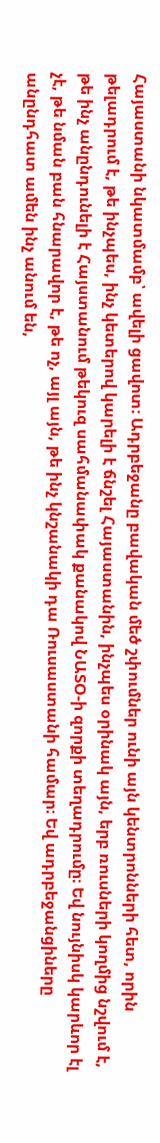Հայաստանի նկատմամբ՝ ավելի ցավոտ։ Ադրբեջանը բավական մեծ շփումներ ունի այն կենտրոնների հետ, որին թելադրում է, թե ինչպես, ինչ կետերով կարելի է ճնշել Հայաստանին, ինչպես օրինակ այն, երբ ռուսների կողմից նշվում է, թե ինչ անընդունելի է Հայստանում թեկուզ սահմանափակ քանակով ՆԱՏՕ‑ի զորքի տեղադրումը։ Եվ նույնիսկ կարևոր էլ չէ, թե նման բան հնարավոր է, թե ոչ, այլ այն, թե ինչ կնշանակի դա Ռուսաստանի համար։ Եվ ադրբեջանցիները անընդհատ ամեն ինչ անում են,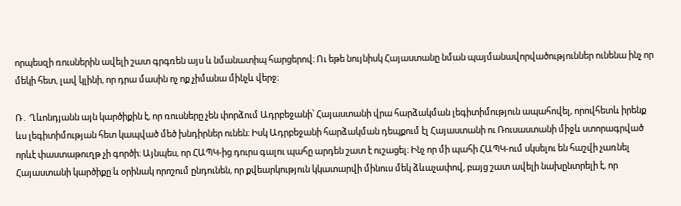որպեսզի ռուսներին ավելի շատ գրգռեն այս և նմանատիպ հարցերով։ Ու եթե նույնիսկ Հայաստանը նման պայմանավորվածություններ ունենա ինչ որ մեկի հետ, լավ կլինի, որ դրա մասին ոչ ոք չիմանա մինչև վերջ։

Ռ․ Ղևոնդյանն այն կարծիքին է, որ ռուսները չեն փորձում Ադրբեջանի՝ Հայաստանի վրա հարձակման լեգիտիմություն ապահովել, որովհետև իրենք ևս լեգիտիմության հետ կապված մեծ խնդիրներ ունեն։ Իսկ Ադրբեջանի հարձակման դեպքում էլ Հայաստանի ու Ռուսաստանի միջև ստորագրված որևէ փաստաթուղթ չի գործի։ Այնպես, որ ՀԱՊԿ-ից դուրս գալու պահը արդեն շատ է ուշացել։ Ինչ որ մի պահի ՀԱՊԿ-ում սկսելու են հաշվի չառնել Հայաստանի կարծիքը և օրինակ որոշում ընդունեն, որ քվեարկություն կկատարվի մինուս մեկ ձևաչափով, բայց շատ ավելի նախընտրելի է, որ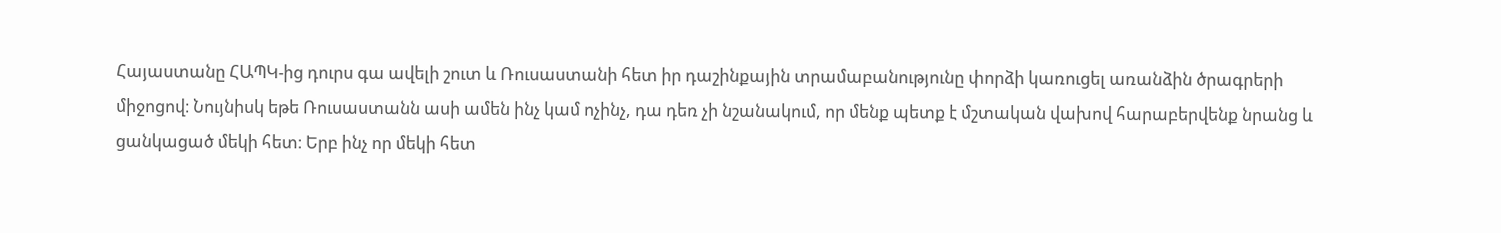Հայաստանը ՀԱՊԿ-ից դուրս գա ավելի շուտ և Ռուսաստանի հետ իր դաշինքային տրամաբանությունը փորձի կառուցել առանձին ծրագրերի միջոցով։ Նույնիսկ եթե Ռուսաստանն ասի ամեն ինչ կամ ոչինչ, դա դեռ չի նշանակում, որ մենք պետք է մշտական վախով հարաբերվենք նրանց և ցանկացած մեկի հետ։ Երբ ինչ որ մեկի հետ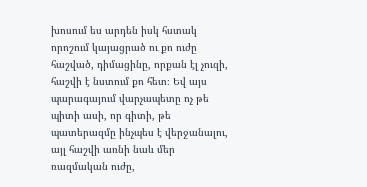խոսում ես արդեն իսկ հստակ որոշում կայացրած ու քո ուժը հաշված, դիմացինը, որքան էլ չուզի, հաշվի է նստում քո հետ։ Եվ այս պարագայում վարչապետը ոչ թե պիտի ասի, որ գիտի, թե պատերազմը ինչպես է վերջանալու, այլ հաշվի առնի նաև մեր ռազմական ուժը,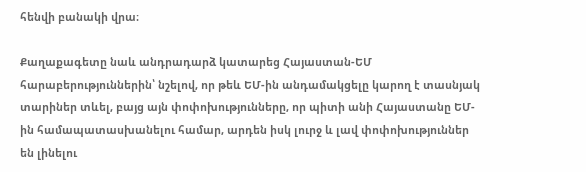հենվի բանակի վրա։

Քաղաքագետը նաև անդրադարձ կատարեց Հայաստան-ԵՄ հարաբերություններին՝ նշելով, որ թեև ԵՄ-ին անդամակցելը կարող է տասնյակ տարիներ տևել, բայց այն փոփոխությունները, որ պիտի անի Հայաստանը ԵՄ-ին համապատասխանելու համար, արդեն իսկ լուրջ և լավ փոփոխություններ են լինելու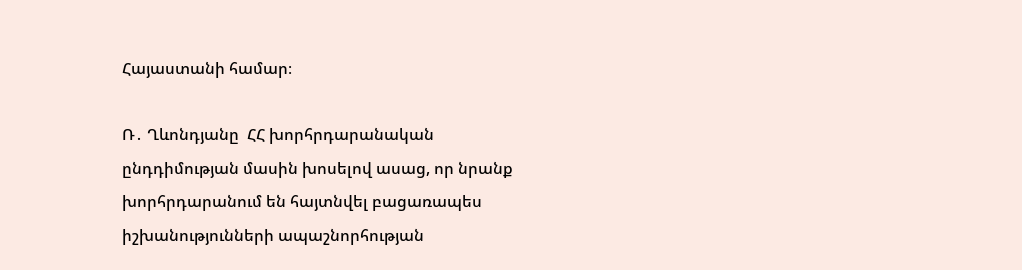Հայաստանի համար։

Ռ․ Ղևոնդյանը  ՀՀ խորհրդարանական ընդդիմության մասին խոսելով ասաց, որ նրանք խորհրդարանում են հայտնվել բացառապես իշխանությունների ապաշնորհության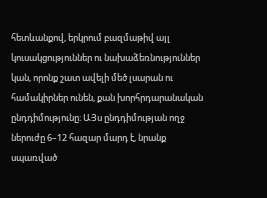հետևանքով, երկրում բազմաթիվ այլ կուսակցություններ ու նախաձեռնություններ կան, որոնք շատ ավելի մեծ լսարան ու համակիրներ ունեն, քան խորհրդարանական ընդդիմությունը։ ԱՅս ընդդիմության ողջ ներուժը 6–12 հազար մարդ է, նրանք սպառված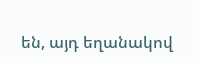են, այդ եղանակով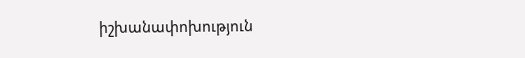իշխանափոխություն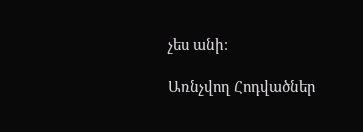չես անի։

Առնչվող Հոդվածներ